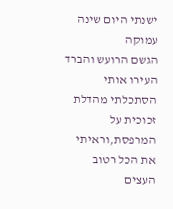ישנתי היום שינה עמוקה
הגשם הרועש והברד העירו אותי
הסתכלתי מהדלת זכוכית על המרפסת,וראיתי את הכל רטוב
העצים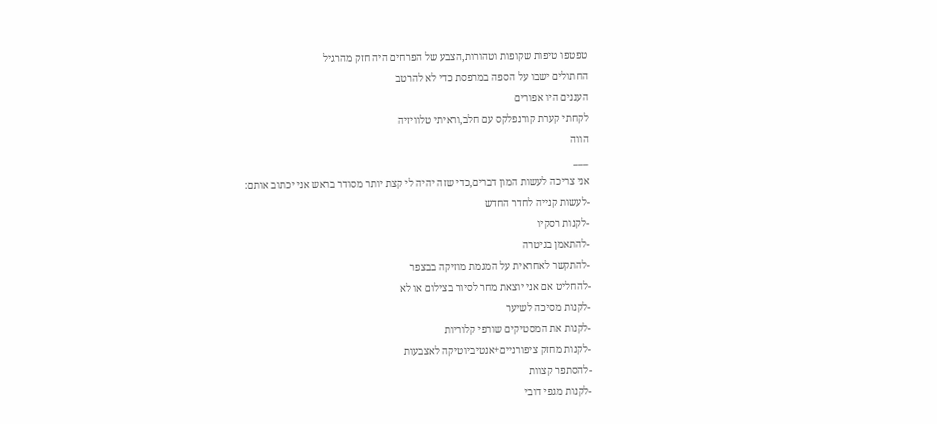טפטפו טיפות שקופות וטהורות,הצבע של הפרחים היה חזק מהרגיל
החתולים ישבו על הספה במרפסת כדי לא להרטב
העננים היו אפורים
לקחתי קערת קורנפלקס עם חלב,וראיתי טלוויזיה
הווה
___
אני צריכה לעשות המון דברים,כדי שזה יהיה לי קצת יותר מסודר בראש אני יכתוב אותם:
-לעשות קנייה לחדר החדש
-לקנות רסקיו
-להתאמן בגיטרה
-להתקשר לאחראית על המגמת מוזיקה בבצפר
-להחליט אם אני יוצאת מחר לסיור בצילום או לא
-לקנות מסיכה לשיער
-לקנות את המסטיקים שורפי קלוריות
-לקנות מחזק ציפורניים+אנטיביוטיקה לאצבעות
-להסתפר קצוות
-לקנות מגפי דובי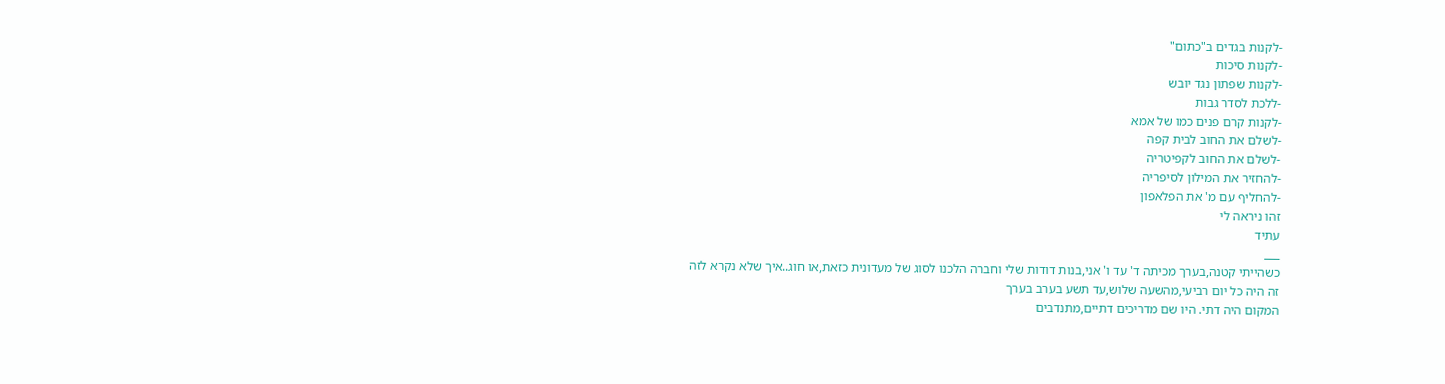-לקנות בגדים ב"כתום"
-לקנות סיכות
-לקנות שפתון נגד יובש
-ללכת לסדר גבות
-לקנות קרם פנים כמו של אמא
-לשלם את החוב לבית קפה
-לשלם את החוב לקפיטריה
-להחזיר את המילון לסיפריה
-להחליף עם מ' את הפלאפון
זהו ניראה לי
עתיד
___
כשהייתי קטנה,בערך מכיתה ד' עד ו' אני,בנות דודות שלי וחברה הלכנו לסוג של מעדונית כזאת,או חוג..איך שלא נקרא לזה
זה היה כל יום רביעי,מהשעה שלוש,עד תשע בערב בערך
המקום היה דתי. היו שם מדריכים דתיים,מתנדבים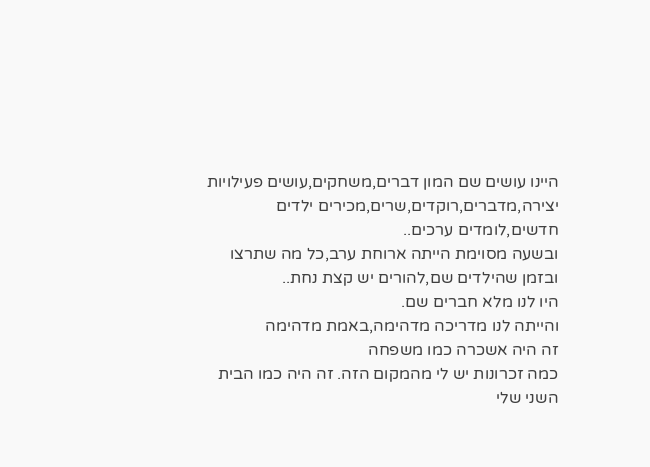היינו עושים שם המון דברים,משחקים,עושים פעילויות יצירה,מדברים,רוקדים,שרים,מכירים ילדים חדשים,לומדים ערכים..
ובשעה מסוימת הייתה ארוחת ערב,כל מה שתרצו
ובזמן שהילדים שם,להורים יש קצת נחת..
היו לנו מלא חברים שם.
והייתה לנו מדריכה מדהימה,באמת מדהימה
זה היה אשכרה כמו משפחה
כמה זכרונות יש לי מהמקום הזה. זה היה כמו הבית השני שלי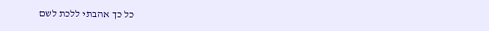כל כך אהבתי ללכת לשם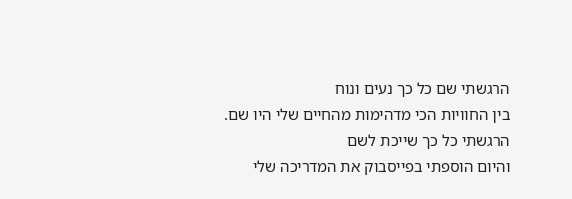הרגשתי שם כל כך נעים ונוח
בין החוויות הכי מדהימות מהחיים שלי היו שם.
הרגשתי כל כך שייכת לשם
והיום הוספתי בפייסבוק את המדריכה שלי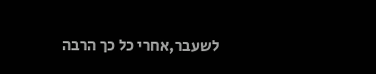לשעבר,אחרי כל כך הרבה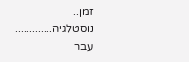זמן..
נוסטלגיה.............
עבר